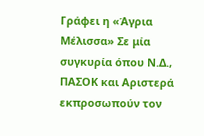Γράφει η «Άγρια Μέλισσα» Σε μία συγκυρία όπου Ν.Δ., ΠΑΣΟΚ και Αριστερά εκπροσωπούν τον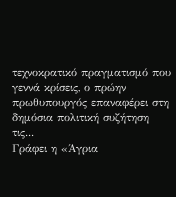τεχνοκρατικό πραγματισμό που γεννά κρίσεις, ο πρώην πρωθυπουργός επαναφέρει στη δημόσια πολιτική συζήτηση τις...
Γράφει η «Άγρια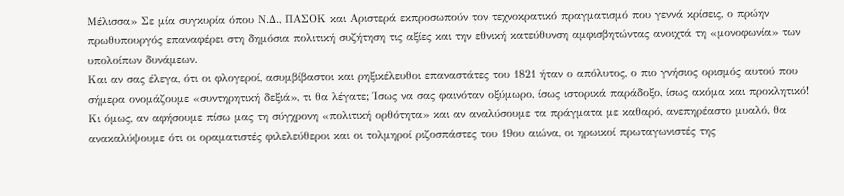Μέλισσα» Σε μία συγκυρία όπου Ν.Δ., ΠΑΣΟΚ και Αριστερά εκπροσωπούν τον τεχνοκρατικό πραγματισμό που γεννά κρίσεις, ο πρώην πρωθυπουργός επαναφέρει στη δημόσια πολιτική συζήτηση τις αξίες και την εθνική κατεύθυνση αμφισβητώντας ανοιχτά τη «μονοφωνία» των υπολοίπων δυνάμεων.
Και αν σας έλεγα, ότι οι φλογεροί, ασυμβίβαστοι και ρηξικέλευθοι επαναστάτες του 1821 ήταν ο απόλυτος, ο πιο γνήσιος ορισμός αυτού που σήμερα ονομάζουμε «συντηρητική δεξιά», τι θα λέγατε; Ίσως να σας φαινόταν οξύμωρο, ίσως ιστορικά παράδοξο, ίσως ακόμα και προκλητικό! Κι όμως, αν αφήσουμε πίσω μας τη σύγχρονη «πολιτική ορθότητα» και αν αναλύσουμε τα πράγματα με καθαρό, ανεπηρέαστο μυαλό, θα ανακαλύψουμε ότι οι οραματιστές φιλελεύθεροι και οι τολμηροί ριζοσπάστες του 19ου αιώνα, οι ηρωικοί πρωταγωνιστές της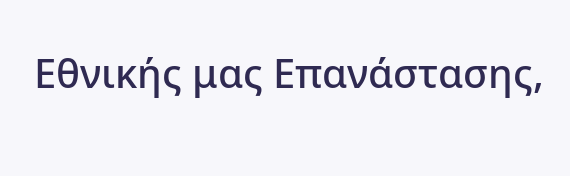Εθνικής μας Επανάστασης,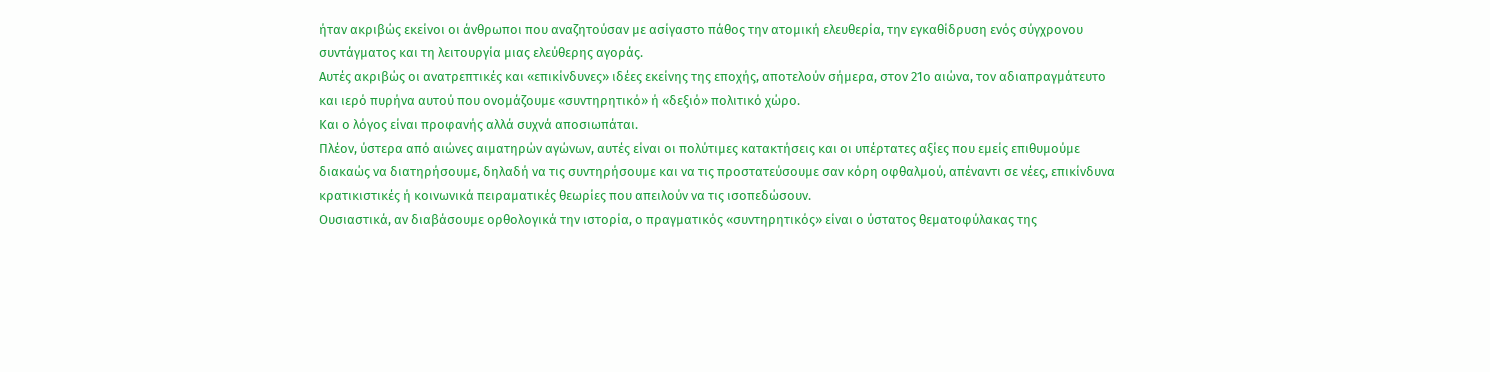ήταν ακριβώς εκείνοι οι άνθρωποι που αναζητούσαν με ασίγαστο πάθος την ατομική ελευθερία, την εγκαθίδρυση ενός σύγχρονου συντάγματος και τη λειτουργία μιας ελεύθερης αγοράς.
Αυτές ακριβώς οι ανατρεπτικές και «επικίνδυνες» ιδέες εκείνης της εποχής, αποτελούν σήμερα, στον 21ο αιώνα, τον αδιαπραγμάτευτο και ιερό πυρήνα αυτού που ονομάζουμε «συντηρητικό» ή «δεξιό» πολιτικό χώρο.
Και ο λόγος είναι προφανής αλλά συχνά αποσιωπάται.
Πλέον, ύστερα από αιώνες αιματηρών αγώνων, αυτές είναι οι πολύτιμες κατακτήσεις και οι υπέρτατες αξίες που εμείς επιθυμούμε διακαώς να διατηρήσουμε, δηλαδή να τις συντηρήσουμε και να τις προστατεύσουμε σαν κόρη οφθαλμού, απέναντι σε νέες, επικίνδυνα κρατικιστικές ή κοινωνικά πειραματικές θεωρίες που απειλούν να τις ισοπεδώσουν.
Ουσιαστικά, αν διαβάσουμε ορθολογικά την ιστορία, ο πραγματικός «συντηρητικός» είναι ο ύστατος θεματοφύλακας της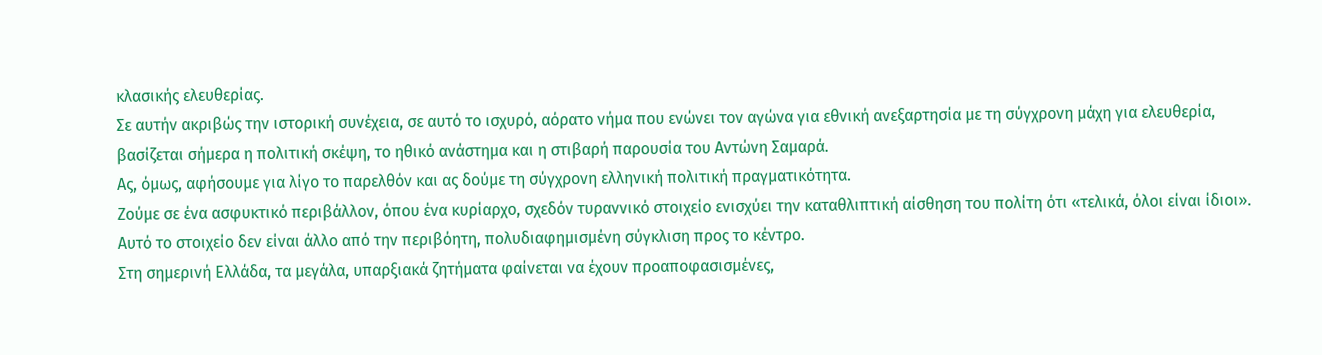κλασικής ελευθερίας.
Σε αυτήν ακριβώς την ιστορική συνέχεια, σε αυτό το ισχυρό, αόρατο νήμα που ενώνει τον αγώνα για εθνική ανεξαρτησία με τη σύγχρονη μάχη για ελευθερία, βασίζεται σήμερα η πολιτική σκέψη, το ηθικό ανάστημα και η στιβαρή παρουσία του Αντώνη Σαμαρά.
Ας, όμως, αφήσουμε για λίγο το παρελθόν και ας δούμε τη σύγχρονη ελληνική πολιτική πραγματικότητα.
Ζούμε σε ένα ασφυκτικό περιβάλλον, όπου ένα κυρίαρχο, σχεδόν τυραννικό στοιχείο ενισχύει την καταθλιπτική αίσθηση του πολίτη ότι «τελικά, όλοι είναι ίδιοι».
Αυτό το στοιχείο δεν είναι άλλο από την περιβόητη, πολυδιαφημισμένη σύγκλιση προς το κέντρο.
Στη σημερινή Ελλάδα, τα μεγάλα, υπαρξιακά ζητήματα φαίνεται να έχουν προαποφασισμένες,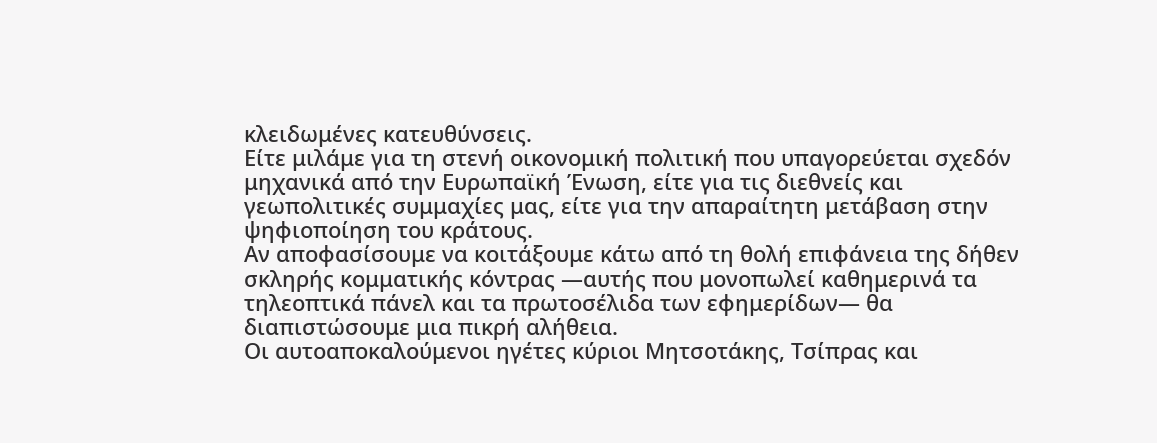κλειδωμένες κατευθύνσεις.
Είτε μιλάμε για τη στενή οικονομική πολιτική που υπαγορεύεται σχεδόν μηχανικά από την Ευρωπαϊκή Ένωση, είτε για τις διεθνείς και γεωπολιτικές συμμαχίες μας, είτε για την απαραίτητη μετάβαση στην ψηφιοποίηση του κράτους.
Αν αποφασίσουμε να κοιτάξουμε κάτω από τη θολή επιφάνεια της δήθεν σκληρής κομματικής κόντρας —αυτής που μονοπωλεί καθημερινά τα τηλεοπτικά πάνελ και τα πρωτοσέλιδα των εφημερίδων— θα διαπιστώσουμε μια πικρή αλήθεια.
Οι αυτοαποκαλούμενοι ηγέτες κύριοι Μητσοτάκης, Τσίπρας και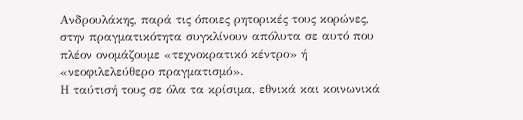Ανδρουλάκης, παρά τις όποιες ρητορικές τους κορώνες, στην πραγματικότητα συγκλίνουν απόλυτα σε αυτό που πλέον ονομάζουμε «τεχνοκρατικό κέντρο» ή «νεοφιλελεύθερο πραγματισμό».
Η ταύτισή τους σε όλα τα κρίσιμα, εθνικά και κοινωνικά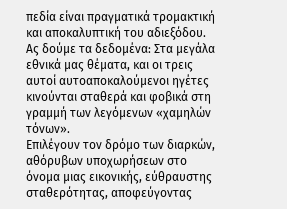πεδία είναι πραγματικά τρομακτική και αποκαλυπτική του αδιεξόδου.
Ας δούμε τα δεδομένα: Στα μεγάλα εθνικά μας θέματα, και οι τρεις αυτοί αυτοαποκαλούμενοι ηγέτες κινούνται σταθερά και φοβικά στη γραμμή των λεγόμενων «χαμηλών τόνων».
Επιλέγουν τον δρόμο των διαρκών, αθόρυβων υποχωρήσεων στο όνομα μιας εικονικής, εύθραυστης σταθερότητας, αποφεύγοντας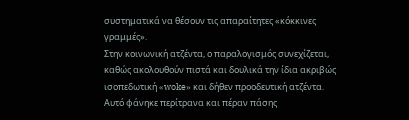συστηματικά να θέσουν τις απαραίτητες «κόκκινες γραμμές».
Στην κοινωνική ατζέντα, ο παραλογισμός συνεχίζεται, καθώς ακολουθούν πιστά και δουλικά την ίδια ακριβώς ισοπεδωτική «woke» και δήθεν προοδευτική ατζέντα.
Αυτό φάνηκε περίτρανα και πέραν πάσης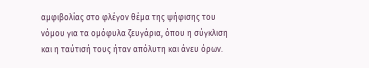αμφιβολίας στο φλέγον θέμα της ψήφισης του νόμου για τα ομόφυλα ζευγάρια, όπου η σύγκλιση και η ταύτισή τους ήταν απόλυτη και άνευ όρων.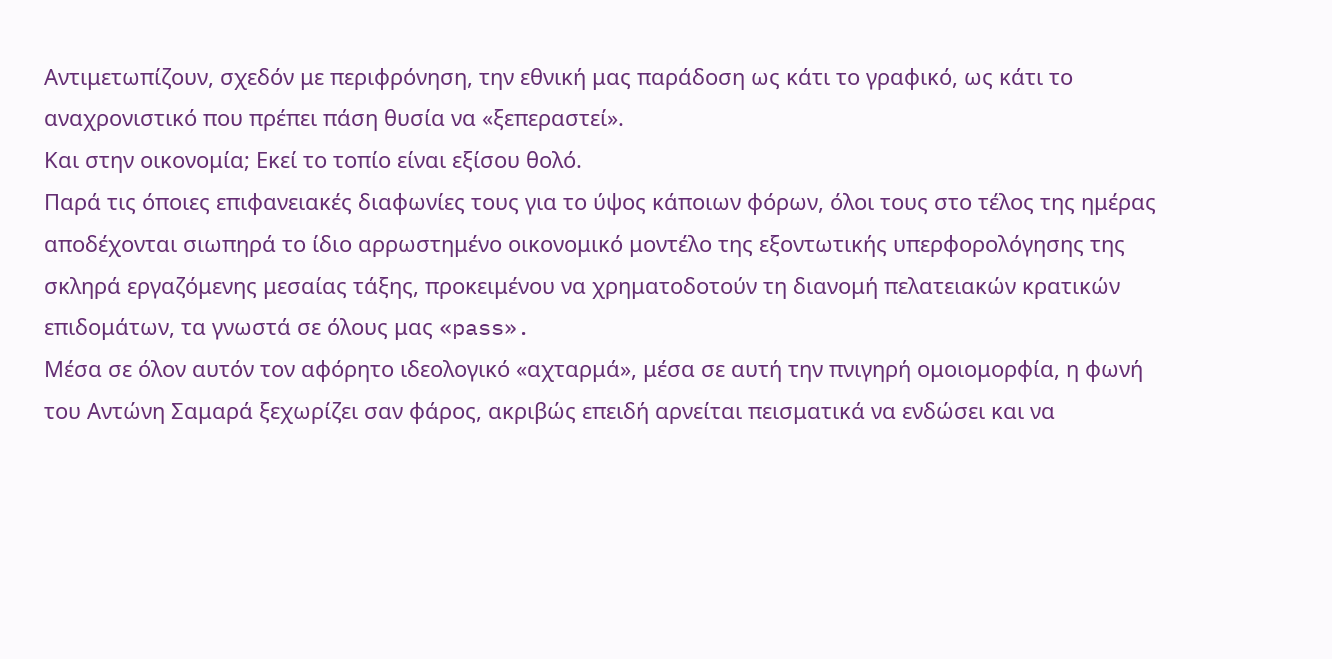Αντιμετωπίζουν, σχεδόν με περιφρόνηση, την εθνική μας παράδοση ως κάτι το γραφικό, ως κάτι το αναχρονιστικό που πρέπει πάση θυσία να «ξεπεραστεί».
Και στην οικονομία; Εκεί το τοπίο είναι εξίσου θολό.
Παρά τις όποιες επιφανειακές διαφωνίες τους για το ύψος κάποιων φόρων, όλοι τους στο τέλος της ημέρας αποδέχονται σιωπηρά το ίδιο αρρωστημένο οικονομικό μοντέλο της εξοντωτικής υπερφορολόγησης της σκληρά εργαζόμενης μεσαίας τάξης, προκειμένου να χρηματοδοτούν τη διανομή πελατειακών κρατικών επιδομάτων, τα γνωστά σε όλους μας «pass».
Μέσα σε όλον αυτόν τον αφόρητο ιδεολογικό «αχταρμά», μέσα σε αυτή την πνιγηρή ομοιομορφία, η φωνή του Αντώνη Σαμαρά ξεχωρίζει σαν φάρος, ακριβώς επειδή αρνείται πεισματικά να ενδώσει και να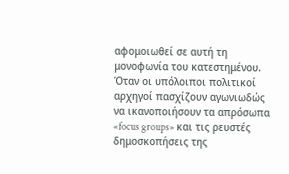αφομοιωθεί σε αυτή τη μονοφωνία του κατεστημένου.
Όταν οι υπόλοιποι πολιτικοί αρχηγοί πασχίζουν αγωνιωδώς να ικανοποιήσουν τα απρόσωπα «focus groups» και τις ρευστές δημοσκοπήσεις της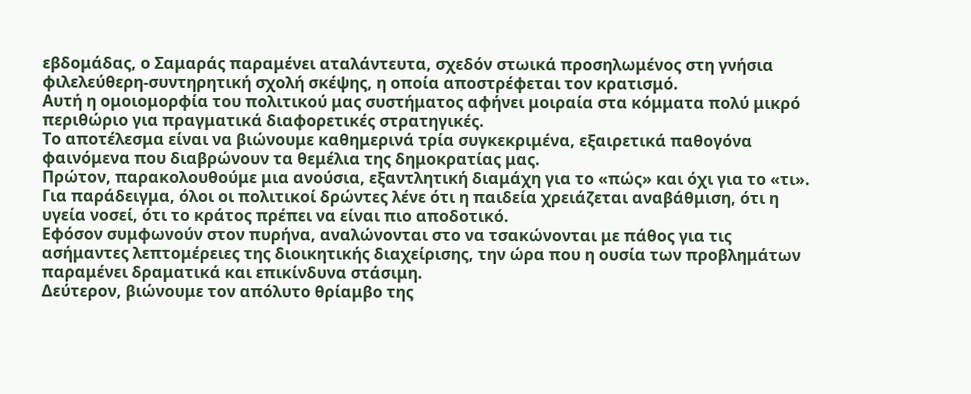εβδομάδας, ο Σαμαράς παραμένει αταλάντευτα, σχεδόν στωικά προσηλωμένος στη γνήσια φιλελεύθερη-συντηρητική σχολή σκέψης, η οποία αποστρέφεται τον κρατισμό.
Αυτή η ομοιομορφία του πολιτικού μας συστήματος αφήνει μοιραία στα κόμματα πολύ μικρό περιθώριο για πραγματικά διαφορετικές στρατηγικές.
Το αποτέλεσμα είναι να βιώνουμε καθημερινά τρία συγκεκριμένα, εξαιρετικά παθογόνα φαινόμενα που διαβρώνουν τα θεμέλια της δημοκρατίας μας.
Πρώτον, παρακολουθούμε μια ανούσια, εξαντλητική διαμάχη για το «πώς» και όχι για το «τι».
Για παράδειγμα, όλοι οι πολιτικοί δρώντες λένε ότι η παιδεία χρειάζεται αναβάθμιση, ότι η υγεία νοσεί, ότι το κράτος πρέπει να είναι πιο αποδοτικό.
Εφόσον συμφωνούν στον πυρήνα, αναλώνονται στο να τσακώνονται με πάθος για τις ασήμαντες λεπτομέρειες της διοικητικής διαχείρισης, την ώρα που η ουσία των προβλημάτων παραμένει δραματικά και επικίνδυνα στάσιμη.
Δεύτερον, βιώνουμε τον απόλυτο θρίαμβο της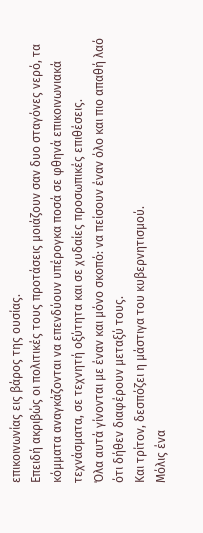επικοινωνίας εις βάρος της ουσίας.
Επειδή ακριβώς οι πολιτικές τους προτάσεις μοιάζουν σαν δυο σταγόνες νερό, τα κόμματα αναγκάζονται να επενδύουν υπέρογκα ποσά σε φθηνά επικοινωνιακά τεχνάσματα, σε τεχνητή οξύτητα και σε χυδαίες προσωπικές επιθέσεις.
Όλα αυτά γίνονται με έναν και μόνο σκοπό: να πείσουν έναν όλο και πιο απαθή λαό ότι δήθεν διαφέρουν μεταξύ τους.
Και τρίτον, δεσπόζει η μάστιγα του κυβερνητισμού.
Μόλις ένα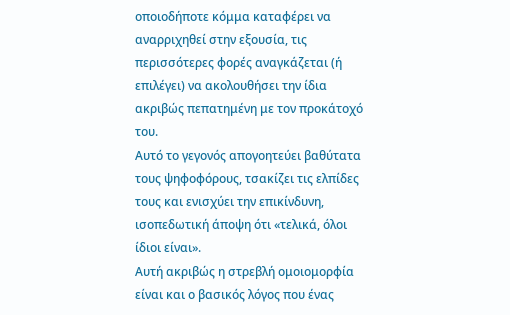οποιοδήποτε κόμμα καταφέρει να αναρριχηθεί στην εξουσία, τις περισσότερες φορές αναγκάζεται (ή επιλέγει) να ακολουθήσει την ίδια ακριβώς πεπατημένη με τον προκάτοχό του.
Αυτό το γεγονός απογοητεύει βαθύτατα τους ψηφοφόρους, τσακίζει τις ελπίδες τους και ενισχύει την επικίνδυνη, ισοπεδωτική άποψη ότι «τελικά, όλοι ίδιοι είναι».
Αυτή ακριβώς η στρεβλή ομοιομορφία είναι και ο βασικός λόγος που ένας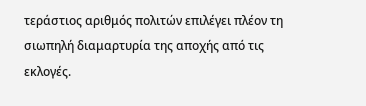τεράστιος αριθμός πολιτών επιλέγει πλέον τη σιωπηλή διαμαρτυρία της αποχής από τις εκλογές.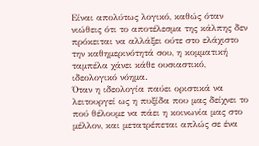Είναι απολύτως λογικό, καθώς όταν νιώθεις ότι το αποτέλεσμα της κάλπης δεν πρόκειται να αλλάξει ούτε στο ελάχιστο την καθημερινότητά σου, η κομματική ταμπέλα χάνει κάθε ουσιαστικό, ιδεολογικό νόημα.
Όταν η ιδεολογία παύει οριστικά να λειτουργεί ως η πυξίδα που μας δείχνει το πού θέλουμε να πάει η κοινωνία μας στο μέλλον, και μετατρέπεται απλώς σε ένα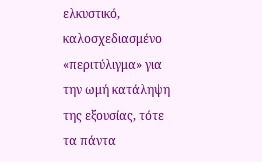ελκυστικό, καλοσχεδιασμένο «περιτύλιγμα» για την ωμή κατάληψη της εξουσίας, τότε τα πάντα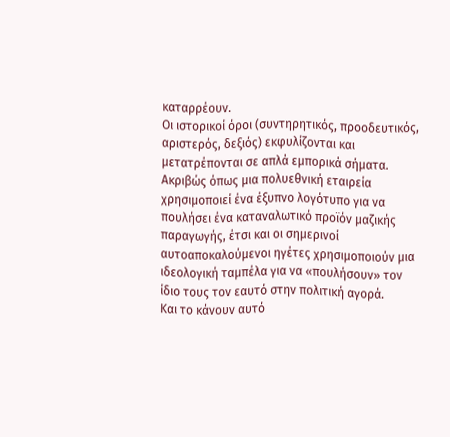καταρρέουν.
Οι ιστορικοί όροι (συντηρητικός, προοδευτικός, αριστερός, δεξιός) εκφυλίζονται και μετατρέπονται σε απλά εμπορικά σήματα.
Ακριβώς όπως μια πολυεθνική εταιρεία χρησιμοποιεί ένα έξυπνο λογότυπο για να πουλήσει ένα καταναλωτικό προϊόν μαζικής παραγωγής, έτσι και οι σημερινοί αυτοαποκαλούμενοι ηγέτες χρησιμοποιούν μια ιδεολογική ταμπέλα για να «πουλήσουν» τον ίδιο τους τον εαυτό στην πολιτική αγορά.
Και το κάνουν αυτό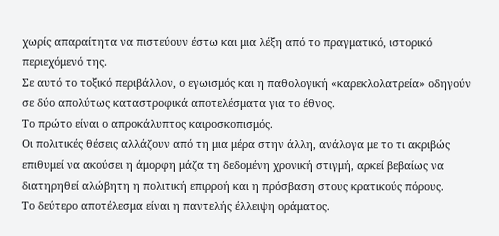χωρίς απαραίτητα να πιστεύουν έστω και μια λέξη από το πραγματικό, ιστορικό περιεχόμενό της.
Σε αυτό το τοξικό περιβάλλον, ο εγωισμός και η παθολογική «καρεκλολατρεία» οδηγούν σε δύο απολύτως καταστροφικά αποτελέσματα για το έθνος.
Το πρώτο είναι ο απροκάλυπτος καιροσκοπισμός.
Οι πολιτικές θέσεις αλλάζουν από τη μια μέρα στην άλλη, ανάλογα με το τι ακριβώς επιθυμεί να ακούσει η άμορφη μάζα τη δεδομένη χρονική στιγμή, αρκεί βεβαίως να διατηρηθεί αλώβητη η πολιτική επιρροή και η πρόσβαση στους κρατικούς πόρους.
Το δεύτερο αποτέλεσμα είναι η παντελής έλλειψη οράματος.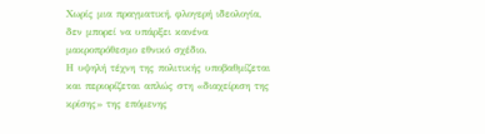Χωρίς μια πραγματική, φλογερή ιδεολογία, δεν μπορεί να υπάρξει κανένα μακροπρόθεσμο εθνικό σχέδιο.
Η υψηλή τέχνη της πολιτικής υποβαθμίζεται και περιορίζεται απλώς στη «διαχείριση της κρίσης» της επόμενης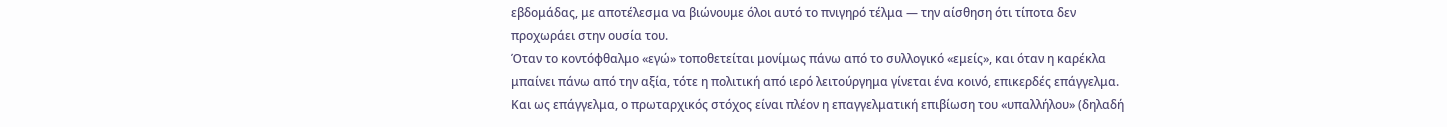εβδομάδας, με αποτέλεσμα να βιώνουμε όλοι αυτό το πνιγηρό τέλμα — την αίσθηση ότι τίποτα δεν προχωράει στην ουσία του.
Όταν το κοντόφθαλμο «εγώ» τοποθετείται μονίμως πάνω από το συλλογικό «εμείς», και όταν η καρέκλα μπαίνει πάνω από την αξία, τότε η πολιτική από ιερό λειτούργημα γίνεται ένα κοινό, επικερδές επάγγελμα.
Και ως επάγγελμα, ο πρωταρχικός στόχος είναι πλέον η επαγγελματική επιβίωση του «υπαλλήλου» (δηλαδή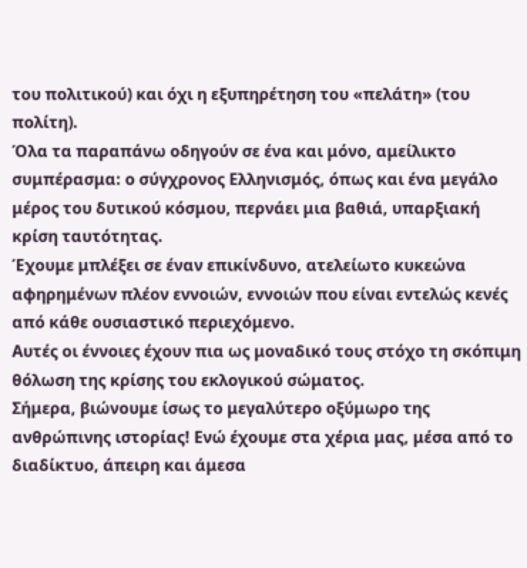του πολιτικού) και όχι η εξυπηρέτηση του «πελάτη» (του πολίτη).
Όλα τα παραπάνω οδηγούν σε ένα και μόνο, αμείλικτο συμπέρασμα: ο σύγχρονος Ελληνισμός, όπως και ένα μεγάλο μέρος του δυτικού κόσμου, περνάει μια βαθιά, υπαρξιακή κρίση ταυτότητας.
Έχουμε μπλέξει σε έναν επικίνδυνο, ατελείωτο κυκεώνα αφηρημένων πλέον εννοιών, εννοιών που είναι εντελώς κενές από κάθε ουσιαστικό περιεχόμενο.
Αυτές οι έννοιες έχουν πια ως μοναδικό τους στόχο τη σκόπιμη θόλωση της κρίσης του εκλογικού σώματος.
Σήμερα, βιώνουμε ίσως το μεγαλύτερο οξύμωρο της ανθρώπινης ιστορίας! Ενώ έχουμε στα χέρια μας, μέσα από το διαδίκτυο, άπειρη και άμεσα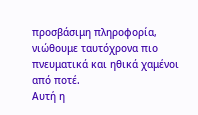προσβάσιμη πληροφορία, νιώθουμε ταυτόχρονα πιο πνευματικά και ηθικά χαμένοι από ποτέ.
Αυτή η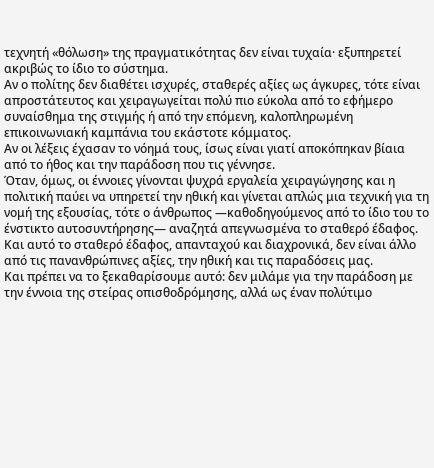τεχνητή «θόλωση» της πραγματικότητας δεν είναι τυχαία· εξυπηρετεί ακριβώς το ίδιο το σύστημα.
Αν ο πολίτης δεν διαθέτει ισχυρές, σταθερές αξίες ως άγκυρες, τότε είναι απροστάτευτος και χειραγωγείται πολύ πιο εύκολα από το εφήμερο συναίσθημα της στιγμής ή από την επόμενη, καλοπληρωμένη επικοινωνιακή καμπάνια του εκάστοτε κόμματος.
Αν οι λέξεις έχασαν το νόημά τους, ίσως είναι γιατί αποκόπηκαν βίαια από το ήθος και την παράδοση που τις γέννησε.
Όταν, όμως, οι έννοιες γίνονται ψυχρά εργαλεία χειραγώγησης και η πολιτική παύει να υπηρετεί την ηθική και γίνεται απλώς μια τεχνική για τη νομή της εξουσίας, τότε ο άνθρωπος —καθοδηγούμενος από το ίδιο του το ένστικτο αυτοσυντήρησης— αναζητά απεγνωσμένα το σταθερό έδαφος.
Και αυτό το σταθερό έδαφος, απανταχού και διαχρονικά, δεν είναι άλλο από τις πανανθρώπινες αξίες, την ηθική και τις παραδόσεις μας.
Και πρέπει να το ξεκαθαρίσουμε αυτό: δεν μιλάμε για την παράδοση με την έννοια της στείρας οπισθοδρόμησης, αλλά ως έναν πολύτιμο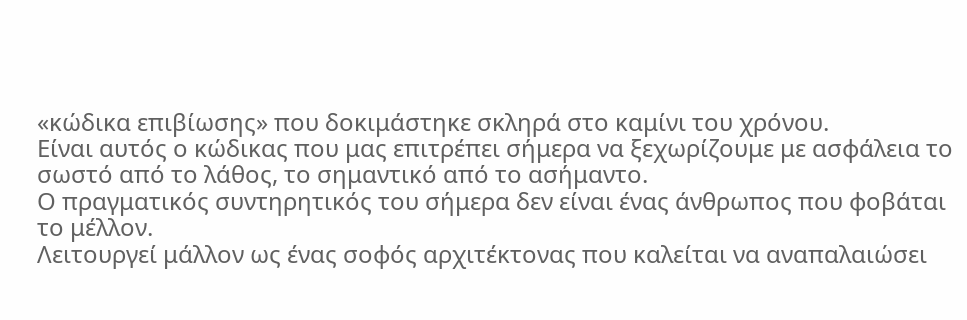«κώδικα επιβίωσης» που δοκιμάστηκε σκληρά στο καμίνι του χρόνου.
Είναι αυτός ο κώδικας που μας επιτρέπει σήμερα να ξεχωρίζουμε με ασφάλεια το σωστό από το λάθος, το σημαντικό από το ασήμαντο.
Ο πραγματικός συντηρητικός του σήμερα δεν είναι ένας άνθρωπος που φοβάται το μέλλον.
Λειτουργεί μάλλον ως ένας σοφός αρχιτέκτονας που καλείται να αναπαλαιώσει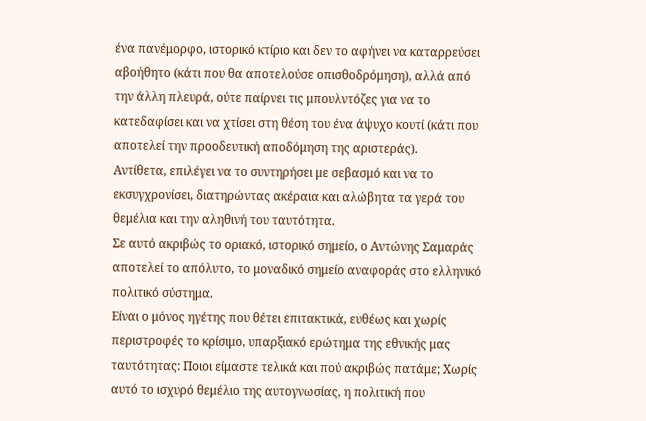ένα πανέμορφο, ιστορικό κτίριο και δεν το αφήνει να καταρρεύσει αβοήθητο (κάτι που θα αποτελούσε οπισθοδρόμηση), αλλά από την άλλη πλευρά, ούτε παίρνει τις μπουλντόζες για να το κατεδαφίσει και να χτίσει στη θέση του ένα άψυχο κουτί (κάτι που αποτελεί την προοδευτική αποδόμηση της αριστεράς).
Αντίθετα, επιλέγει να το συντηρήσει με σεβασμό και να το εκσυγχρονίσει, διατηρώντας ακέραια και αλώβητα τα γερά του θεμέλια και την αληθινή του ταυτότητα.
Σε αυτό ακριβώς το οριακό, ιστορικό σημείο, ο Αντώνης Σαμαράς αποτελεί το απόλυτο, το μοναδικό σημείο αναφοράς στο ελληνικό πολιτικό σύστημα.
Είναι ο μόνος ηγέτης που θέτει επιτακτικά, ευθέως και χωρίς περιστροφές το κρίσιμο, υπαρξιακό ερώτημα της εθνικής μας ταυτότητας: Ποιοι είμαστε τελικά και πού ακριβώς πατάμε; Χωρίς αυτό το ισχυρό θεμέλιο της αυτογνωσίας, η πολιτική που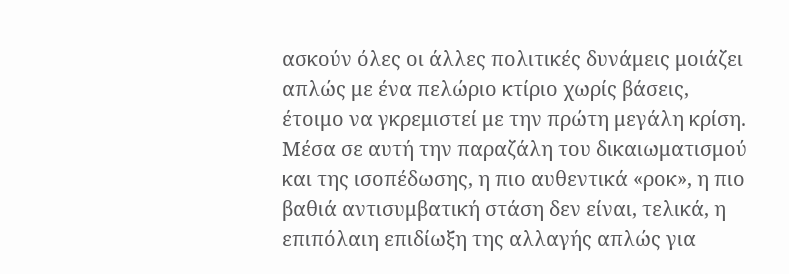ασκούν όλες οι άλλες πολιτικές δυνάμεις μοιάζει απλώς με ένα πελώριο κτίριο χωρίς βάσεις, έτοιμο να γκρεμιστεί με την πρώτη μεγάλη κρίση.
Μέσα σε αυτή την παραζάλη του δικαιωματισμού και της ισοπέδωσης, η πιο αυθεντικά «ροκ», η πιο βαθιά αντισυμβατική στάση δεν είναι, τελικά, η επιπόλαιη επιδίωξη της αλλαγής απλώς για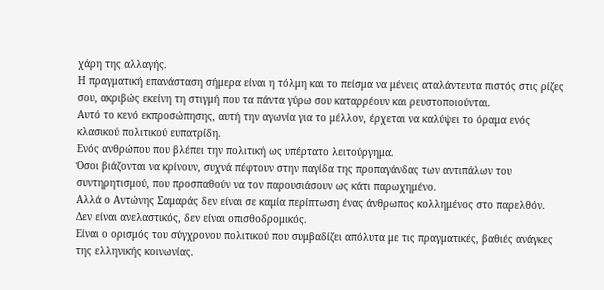χάρη της αλλαγής.
Η πραγματική επανάσταση σήμερα είναι η τόλμη και το πείσμα να μένεις αταλάντευτα πιστός στις ρίζες σου, ακριβώς εκείνη τη στιγμή που τα πάντα γύρω σου καταρρέουν και ρευστοποιούνται.
Αυτό το κενό εκπροσώπησης, αυτή την αγωνία για το μέλλον, έρχεται να καλύψει το όραμα ενός κλασικού πολιτικού ευπατρίδη.
Ενός ανθρώπου που βλέπει την πολιτική ως υπέρτατο λειτούργημα.
Όσοι βιάζονται να κρίνουν, συχνά πέφτουν στην παγίδα της προπαγάνδας των αντιπάλων του συντηρητισμού, που προσπαθούν να τον παρουσιάσουν ως κάτι παρωχημένο.
Αλλά ο Αντώνης Σαμαράς δεν είναι σε καμία περίπτωση ένας άνθρωπος κολλημένος στο παρελθόν.
Δεν είναι ανελαστικός, δεν είναι οπισθοδρομικός.
Είναι ο ορισμός του σύγχρονου πολιτικού που συμβαδίζει απόλυτα με τις πραγματικές, βαθιές ανάγκες της ελληνικής κοινωνίας.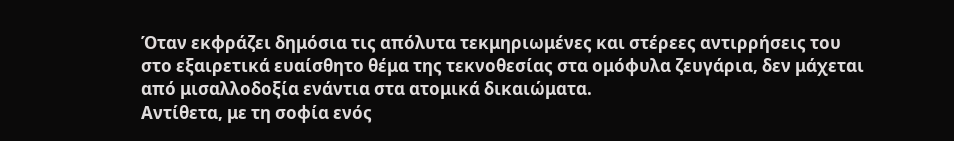Όταν εκφράζει δημόσια τις απόλυτα τεκμηριωμένες και στέρεες αντιρρήσεις του στο εξαιρετικά ευαίσθητο θέμα της τεκνοθεσίας στα ομόφυλα ζευγάρια, δεν μάχεται από μισαλλοδοξία ενάντια στα ατομικά δικαιώματα.
Αντίθετα, με τη σοφία ενός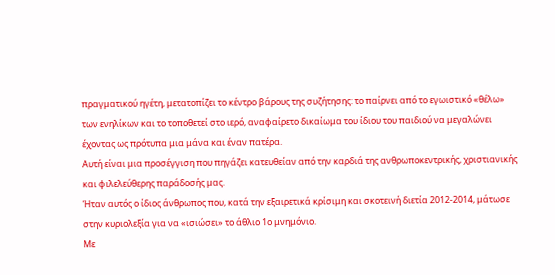πραγματικού ηγέτη, μετατοπίζει το κέντρο βάρους της συζήτησης: το παίρνει από το εγωιστικό «θέλω» των ενηλίκων και το τοποθετεί στο ιερό, αναφαίρετο δικαίωμα του ίδιου του παιδιού να μεγαλώνει έχοντας ως πρότυπα μια μάνα και έναν πατέρα.
Αυτή είναι μια προσέγγιση που πηγάζει κατευθείαν από την καρδιά της ανθρωποκεντρικής, χριστιανικής και φιλελεύθερης παράδοσής μας.
Ήταν αυτός ο ίδιος άνθρωπος που, κατά την εξαιρετικά κρίσιμη και σκοτεινή διετία 2012-2014, μάτωσε στην κυριολεξία για να «ισιώσει» το άθλιο 1ο μνημόνιο.
Με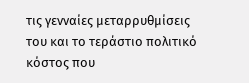τις γενναίες μεταρρυθμίσεις του και το τεράστιο πολιτικό κόστος που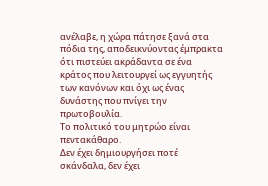ανέλαβε, η χώρα πάτησε ξανά στα πόδια της, αποδεικνύοντας έμπρακτα ότι πιστεύει ακράδαντα σε ένα κράτος που λειτουργεί ως εγγυητής των κανόνων και όχι ως ένας δυνάστης που πνίγει την πρωτοβουλία.
Το πολιτικό του μητρώο είναι πεντακάθαρο.
Δεν έχει δημιουργήσει ποτέ σκάνδαλα, δεν έχει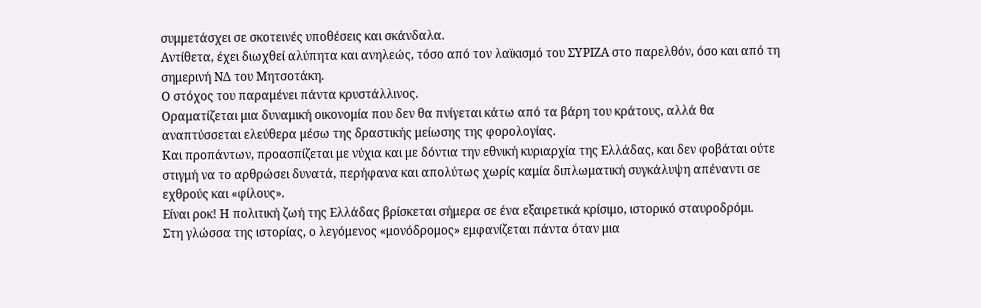συμμετάσχει σε σκοτεινές υποθέσεις και σκάνδαλα.
Αντίθετα, έχει διωχθεί αλύπητα και ανηλεώς, τόσο από τον λαϊκισμό του ΣΥΡΙΖΑ στο παρελθόν, όσο και από τη σημερινή ΝΔ του Μητσοτάκη.
Ο στόχος του παραμένει πάντα κρυστάλλινος.
Οραματίζεται μια δυναμική οικονομία που δεν θα πνίγεται κάτω από τα βάρη του κράτους, αλλά θα αναπτύσσεται ελεύθερα μέσω της δραστικής μείωσης της φορολογίας.
Και προπάντων, προασπίζεται με νύχια και με δόντια την εθνική κυριαρχία της Ελλάδας, και δεν φοβάται ούτε στιγμή να το αρθρώσει δυνατά, περήφανα και απολύτως χωρίς καμία διπλωματική συγκάλυψη απέναντι σε εχθρούς και «φίλους».
Είναι ροκ! Η πολιτική ζωή της Ελλάδας βρίσκεται σήμερα σε ένα εξαιρετικά κρίσιμο, ιστορικό σταυροδρόμι.
Στη γλώσσα της ιστορίας, ο λεγόμενος «μονόδρομος» εμφανίζεται πάντα όταν μια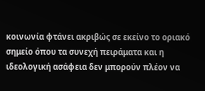κοινωνία φτάνει ακριβώς σε εκείνο το οριακό σημείο όπου τα συνεχή πειράματα και η ιδεολογική ασάφεια δεν μπορούν πλέον να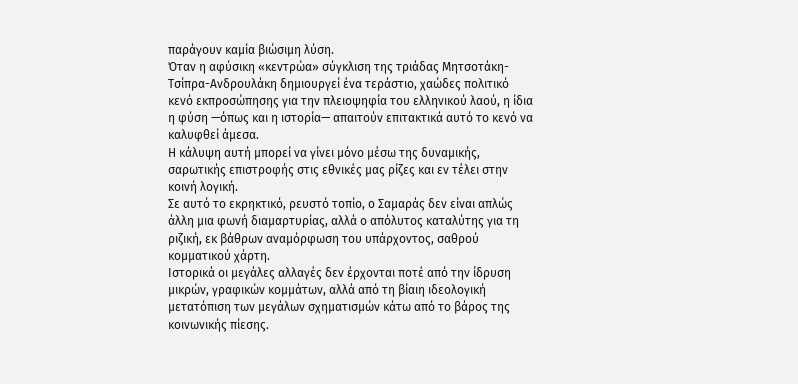παράγουν καμία βιώσιμη λύση.
Όταν η αφύσικη «κεντρώα» σύγκλιση της τριάδας Μητσοτάκη-Τσίπρα-Ανδρουλάκη δημιουργεί ένα τεράστιο, χαώδες πολιτικό κενό εκπροσώπησης για την πλειοψηφία του ελληνικού λαού, η ίδια η φύση —όπως και η ιστορία— απαιτούν επιτακτικά αυτό το κενό να καλυφθεί άμεσα.
Η κάλυψη αυτή μπορεί να γίνει μόνο μέσω της δυναμικής, σαρωτικής επιστροφής στις εθνικές μας ρίζες και εν τέλει στην κοινή λογική.
Σε αυτό το εκρηκτικό, ρευστό τοπίο, ο Σαμαράς δεν είναι απλώς άλλη μια φωνή διαμαρτυρίας, αλλά ο απόλυτος καταλύτης για τη ριζική, εκ βάθρων αναμόρφωση του υπάρχοντος, σαθρού κομματικού χάρτη.
Ιστορικά οι μεγάλες αλλαγές δεν έρχονται ποτέ από την ίδρυση μικρών, γραφικών κομμάτων, αλλά από τη βίαιη ιδεολογική μετατόπιση των μεγάλων σχηματισμών κάτω από το βάρος της κοινωνικής πίεσης.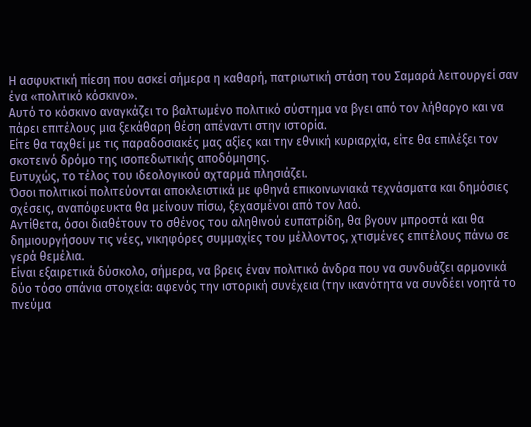Η ασφυκτική πίεση που ασκεί σήμερα η καθαρή, πατριωτική στάση του Σαμαρά λειτουργεί σαν ένα «πολιτικό κόσκινο».
Αυτό το κόσκινο αναγκάζει το βαλτωμένο πολιτικό σύστημα να βγει από τον λήθαργο και να πάρει επιτέλους μια ξεκάθαρη θέση απέναντι στην ιστορία.
Είτε θα ταχθεί με τις παραδοσιακές μας αξίες και την εθνική κυριαρχία, είτε θα επιλέξει τον σκοτεινό δρόμο της ισοπεδωτικής αποδόμησης.
Ευτυχώς, το τέλος του ιδεολογικού αχταρμά πλησιάζει.
Όσοι πολιτικοί πολιτεύονται αποκλειστικά με φθηνά επικοινωνιακά τεχνάσματα και δημόσιες σχέσεις, αναπόφευκτα θα μείνουν πίσω, ξεχασμένοι από τον λαό.
Αντίθετα, όσοι διαθέτουν το σθένος του αληθινού ευπατρίδη, θα βγουν μπροστά και θα δημιουργήσουν τις νέες, νικηφόρες συμμαχίες του μέλλοντος, χτισμένες επιτέλους πάνω σε γερά θεμέλια.
Είναι εξαιρετικά δύσκολο, σήμερα, να βρεις έναν πολιτικό άνδρα που να συνδυάζει αρμονικά δύο τόσο σπάνια στοιχεία: αφενός την ιστορική συνέχεια (την ικανότητα να συνδέει νοητά το πνεύμα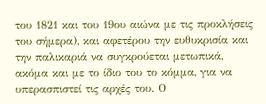του 1821 και του 19ου αιώνα με τις προκλήσεις του σήμερα), και αφετέρου την ευθυκρισία και την παλικαριά να συγκρούεται μετωπικά, ακόμα και με το ίδιο του το κόμμα, για να υπερασπιστεί τις αρχές του. Ο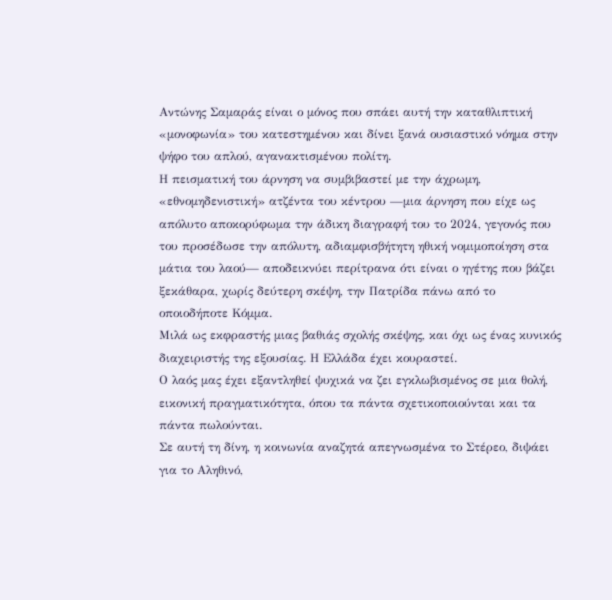Αντώνης Σαμαράς είναι ο μόνος που σπάει αυτή την καταθλιπτική «μονοφωνία» του κατεστημένου και δίνει ξανά ουσιαστικό νόημα στην ψήφο του απλού, αγανακτισμένου πολίτη.
Η πεισματική του άρνηση να συμβιβαστεί με την άχρωμη, «εθνομηδενιστική» ατζέντα του κέντρου —μια άρνηση που είχε ως απόλυτο αποκορύφωμα την άδικη διαγραφή του το 2024, γεγονός που του προσέδωσε την απόλυτη, αδιαμφισβήτητη ηθική νομιμοποίηση στα μάτια του λαού— αποδεικνύει περίτρανα ότι είναι ο ηγέτης που βάζει ξεκάθαρα, χωρίς δεύτερη σκέψη, την Πατρίδα πάνω από το οποιοδήποτε Κόμμα.
Μιλά ως εκφραστής μιας βαθιάς σχολής σκέψης, και όχι ως ένας κυνικός διαχειριστής της εξουσίας. Η Ελλάδα έχει κουραστεί.
Ο λαός μας έχει εξαντληθεί ψυχικά να ζει εγκλωβισμένος σε μια θολή, εικονική πραγματικότητα, όπου τα πάντα σχετικοποιούνται και τα πάντα πωλούνται.
Σε αυτή τη δίνη, η κοινωνία αναζητά απεγνωσμένα το Στέρεο, διψάει για το Αληθινό,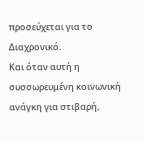προσεύχεται για το Διαχρονικό.
Και όταν αυτή η συσσωρευμένη κοινωνική ανάγκη για στιβαρή,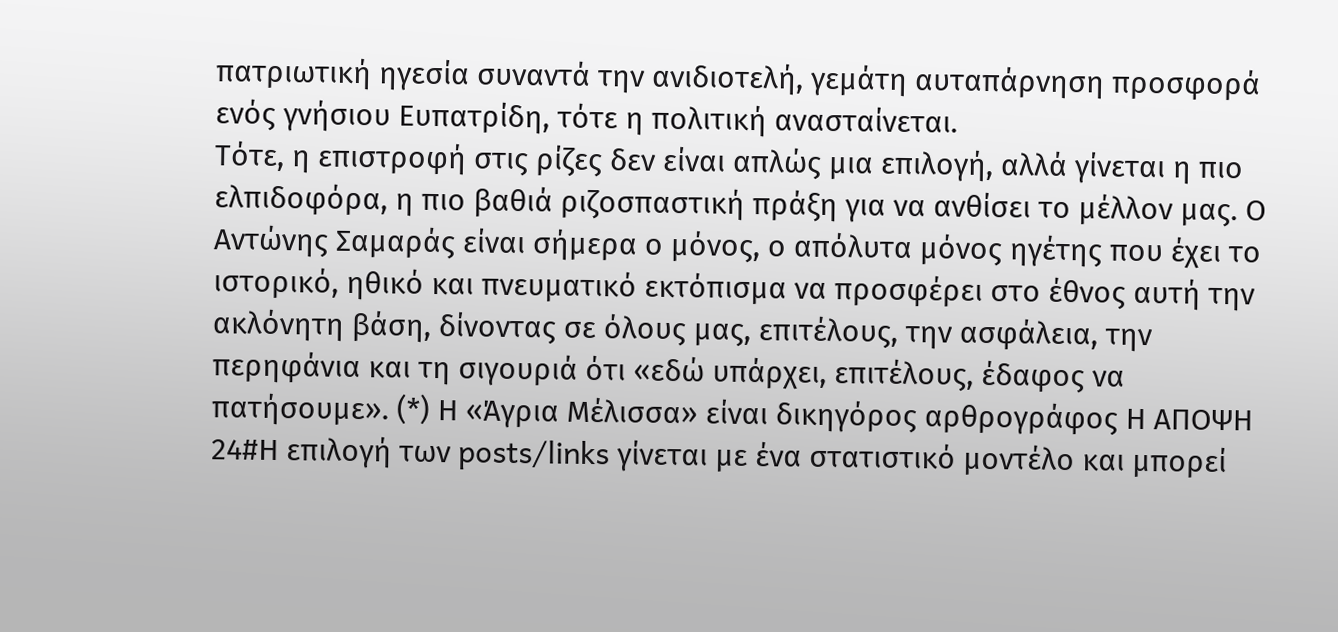πατριωτική ηγεσία συναντά την ανιδιοτελή, γεμάτη αυταπάρνηση προσφορά ενός γνήσιου Ευπατρίδη, τότε η πολιτική ανασταίνεται.
Τότε, η επιστροφή στις ρίζες δεν είναι απλώς μια επιλογή, αλλά γίνεται η πιο ελπιδοφόρα, η πιο βαθιά ριζοσπαστική πράξη για να ανθίσει το μέλλον μας. Ο Αντώνης Σαμαράς είναι σήμερα ο μόνος, ο απόλυτα μόνος ηγέτης που έχει το ιστορικό, ηθικό και πνευματικό εκτόπισμα να προσφέρει στο έθνος αυτή την ακλόνητη βάση, δίνοντας σε όλους μας, επιτέλους, την ασφάλεια, την περηφάνια και τη σιγουριά ότι «εδώ υπάρχει, επιτέλους, έδαφος να πατήσουμε». (*) Η «Άγρια Μέλισσα» είναι δικηγόρος αρθρογράφος Η ΑΠΟΨΗ
24#Η επιλογή των posts/links γίνεται με ένα στατιστικό μοντέλο και μπορεί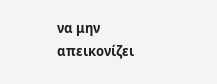να μην απεικονίζει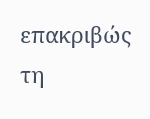επακριβώς τη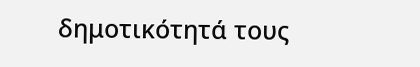δημοτικότητά τους